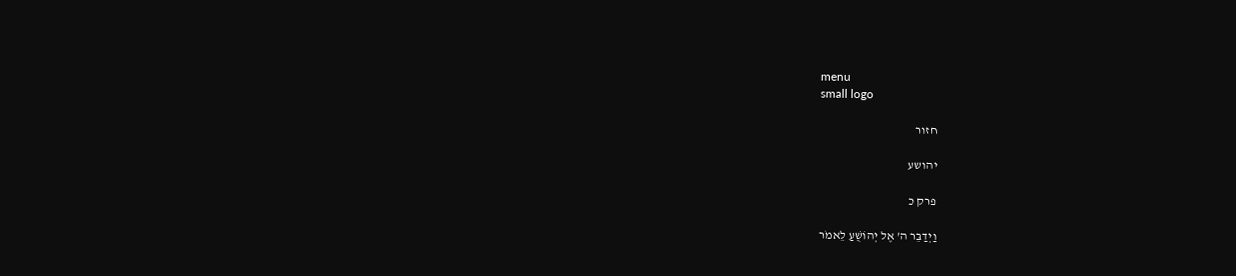menu
small logo

חזור

יהושע

פרק כ

וַיְדַבֵּר ה' אֶל יְהוֹשֻׁעַ לֵאמֹר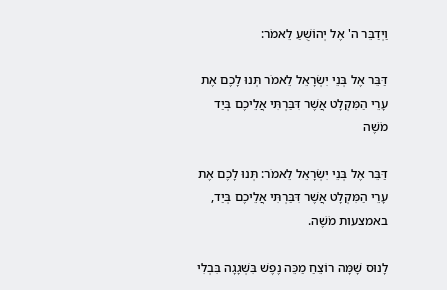וַיְדַבֵּר ה' אֶל יְהוֹשֻׁעַ לֵאמֹר:

דַּבֵּר אֶל בְּנֵי יִשְׂרָאֵל לֵאמֹר תְּנוּ לָכֶם אֶת עָרֵי הַמִּקְלָט אֲשֶׁר דִּבַּרְתִּי אֲלֵיכֶם בְּיַד מֹשֶׁה

דַּבֵּר אֶל בְּנֵי יִשְׂרָאֵל לֵאמֹר: תְּנוּ לָכֶם אֶת עָרֵי הַמִּקְלָט אֲשֶׁר דִּבַּרְתִּי אֲלֵיכֶם בְּיַד, באמצעות מֹשֶׁה.

לָנוּס שָׁמָּה רוֹצֵחַ מַכֵּה נֶפֶשׁ בִּשְׁגָגָה בִּבְלִי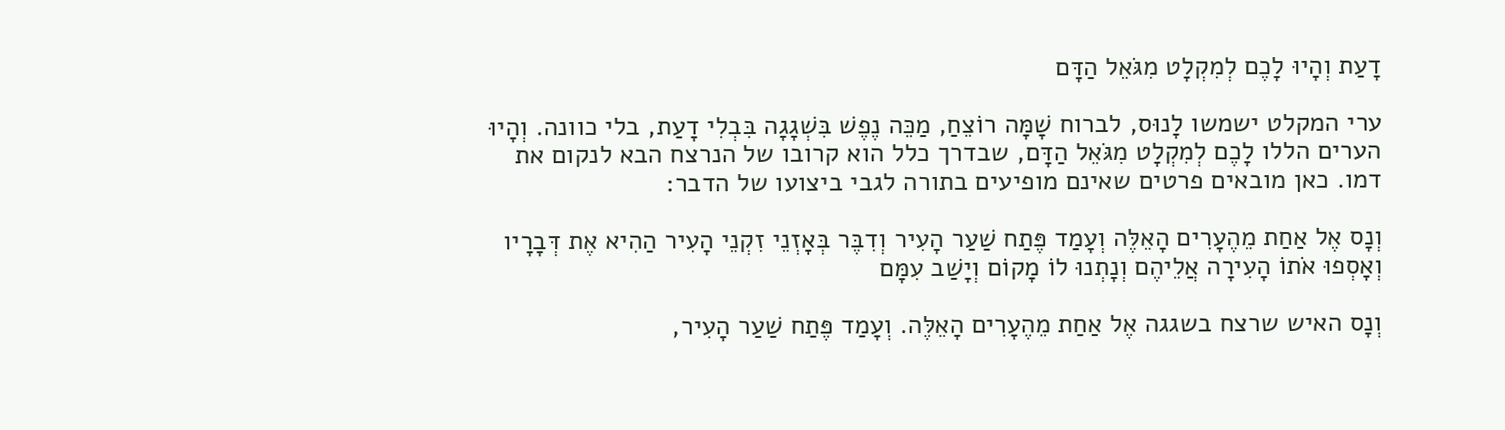דָעַת וְהָיוּ לָכֶם לְמִקְלָט מִגֹּאֵל הַדָּם

ערי המקלט ישמשו לָנוּס, לברוח שָׁמָּה רוֹצֵחַ, מַכֵּה נֶפֶשׁ בִּשְׁגָגָה בִּבְלִי דָעַת, בלי כוונה. וְהָיוּ הערים הללו לָכֶם לְמִקְלָט מִגֹּאֵל הַדָּם, שבדרך כלל הוא קרובו של הנרצח הבא לנקום את דמו. כאן מובאים פרטים שאינם מופיעים בתורה לגבי ביצועו של הדבר:

וְנָס אֶל אַחַת מֵהֶעָרִים הָאֵלֶּה וְעָמַד פֶּתַח שַׁעַר הָעִיר וְדִבֶּר בְּאָזְנֵי זִקְנֵי הָעִיר הַהִיא אֶת דְּבָרָיו וְאָסְפוּ אֹתוֹ הָעִירָה אֲלֵיהֶם וְנָתְנוּ לוֹ מָקוֹם וְיָשַׁב עִמָּם

וְנָס האיש שרצח בשגגה אֶל אַחַת מֵהֶעָרִים הָאֵלֶּה. וְעָמַד פֶּתַח שַׁעַר הָעִיר,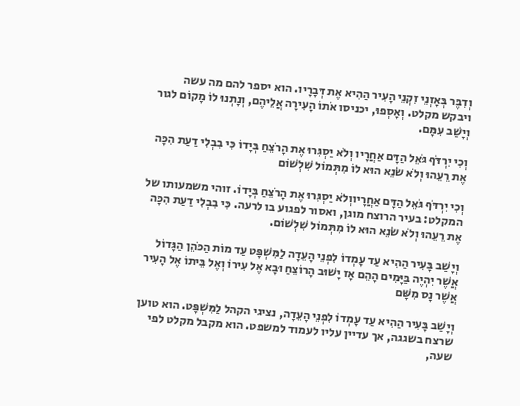וְדִבֶּר בְּאָזְנֵי זִקְנֵי הָעִיר הַהִיא אֶת דְּבָרָיו. הוא יספר להם מה עשה ויבקש מקלט. וְאָסְפוּ, יכניסו אֹתוֹ הָעִירָה אֲלֵיהֶם, וְנָתְנוּ לוֹ מָקוֹם לגור וְיָשַׁב עִמָּם.

וְכִי יִרְדֹּף גֹּאֵל הַדָּם אַחֲרָיו וְלֹא יַסְגִּרוּ אֶת הָרֹצֵחַ בְּיָדוֹ כִּי בִבְלִי דַעַת הִכָּה אֶת רֵעֵהוּ וְלֹא שֹׂנֵא הוּא לוֹ מִתְּמוֹל שִׁלְשׁוֹם

וְכִי יִרְדֹּף גֹּאֵל הַדָּם אַחֲרָיווְלֹא יַסְגִּרוּ אֶת הָרֹצֵחַ בְּיָדוֹ. זוהי משמעותו של המקלט: בעיר הרוצח מוגן, ואסור לפגוע בו לרעה. כִּי בִבְלִי דַעַת הִכָּה אֶת רֵעֵהוּ וְלֹא שֹׂנֵא הוּא לוֹ מִתְּמוֹל שִׁלְשׁוֹם.

וְיָשַׁב בָּעִיר הַהִיא עַד עָמְדוֹ לִפְנֵי הָעֵדָה לַמִּשְׁפָּט עַד מוֹת הַכֹּהֵן הַגָּדוֹל אֲשֶׁר יִהְיֶה בַּיָּמִים הָהֵם אָז יָשׁוּב הָרוֹצֵחַ וּבָא אֶל עִירוֹ וְאֶל בֵּיתוֹ אֶל הָעִיר אֲשֶׁר נָס מִשָּׁם

וְיָשַׁב בָּעִיר הַהִיא עַד עָמְדוֹ לִפְנֵי הָעֵדָה, נציגי הקהל לַמִּשְׁפָּט. הוא טוען שרצח בשגגה, אך עדיין עליו לעמוד למשפט. הוא מקבל מקלט לפי שעה,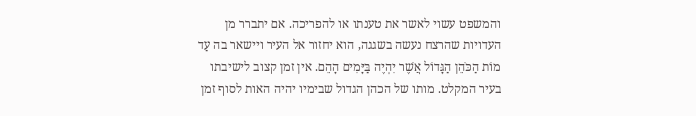והמשפט עשוי לאשר את טענתו או להפריכה. אם יתברר מן העדויות שהרצח נעשה בשגגה, הוא יחזור אל העיר ויישאר בה עַד מוֹת הַכֹּהֵן הַגָּדוֹל אֲשֶׁר יִהְיֶה בַּיָּמִים הָהֵם. אין זמן קצוב לישיבתו בעיר המקלט. מותו של הכהן הגדול שבימיו יהיה האות לסוף זמן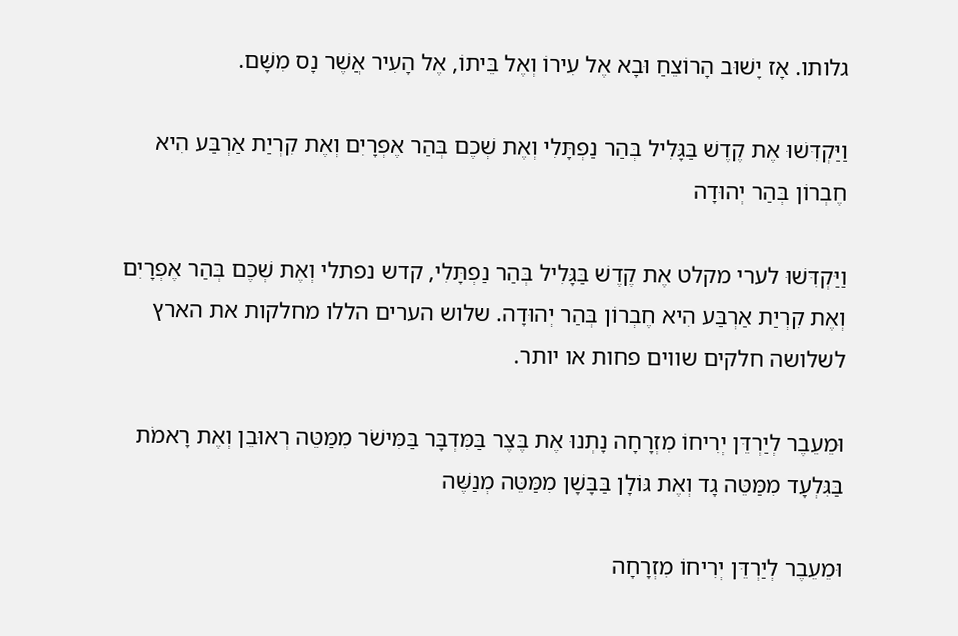גלותו. אָז יָשׁוּב הָרוֹצֵחַ וּבָא אֶל עִירוֹ וְאֶל בֵּיתוֹ, אֶל הָעִיר אֲשֶׁר נָס מִשָּׁם.

וַיַּקְדִּשׁוּ אֶת קֶדֶשׁ בַּגָּלִיל בְּהַר נַפְתָּלִי וְאֶת שְׁכֶם בְּהַר אֶפְרָיִם וְאֶת קִרְיַת אַרְבַּע הִיא חֶבְרוֹן בְּהַר יְהוּדָה

וַיַּקְדִּשׁוּ לערי מקלט אֶת קֶדֶשׁ בַּגָּלִיל בְּהַר נַפְתָּלִי, קדש נפתלי וְאֶת שְׁכֶם בְּהַר אֶפְרָיִם וְאֶת קִרְיַת אַרְבַּע הִיא חֶבְרוֹן בְּהַר יְהוּדָה. שלוש הערים הללו מחלקות את הארץ לשלושה חלקים שווים פחות או יותר.

וּמֵעֵבֶר לְיַרְדֵּן יְרִיחוֹ מִזְרָחָה נָתְנוּ אֶת בֶּצֶר בַּמִּדְבָּר בַּמִּישֹׁר מִמַּטֵּה רְאוּבֵן וְאֶת רָאמֹת בַּגִּלְעָד מִמַּטֵּה גָד וְאֶת גּוֹלָן בַּבָּשָׁן מִמַּטֵּה מְנַשֶּׁה

וּמֵעֵבֶר לְיַרְדֵּן יְרִיחוֹ מִזְרָחָה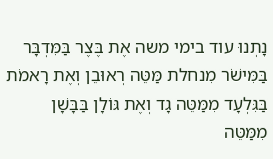נָתְנוּ עוד בימי משה אֶת בֶּצֶר בַּמִּדְבָּר בַּמִּישֹׁר מִנחלת מַּטֵּה רְאוּבֵן וְאֶת רָאמֹת בַּגִּלְעָד מִמַּטֵּה גָד וְאֶת גּוֹלָן בַּבָּשָׁן מִמַּטֵּה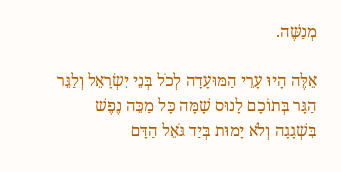מְנַשֶּׁה.

אֵלֶּה הָיוּ עָרֵי הַמּוּעָדָה לְכֹל בְּנֵי יִשְׂרָאֵל וְלַגֵּר הַגָּר בְּתוֹכָם לָנוּס שָׁמָּה כָּל מַכֵּה נֶפֶשׁ בִּשְׁגָגָה וְלֹא יָמוּת בְּיַד גֹּאֵל הַדָּם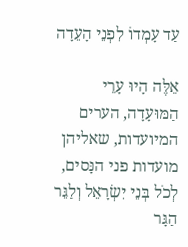עַד עָמְדוֹ לִפְנֵי הָעֵדָה

אֵלֶּה הָיוּ עָרֵי הַמּוּעָדָה, הערים המיועדות, שאליהן מועדות פני הנָּסים, לְכֹל בְּנֵי יִשְׂרָאֵל וְלַגֵּר הַגָּר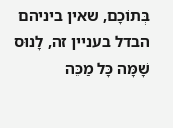בְּתוֹכָם, שאין ביניהם הבדל בעניין זה, לָנוּס שָׁמָּה כָּל מַכֵּה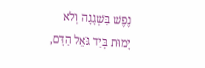נֶפֶשׁ בִּשְׁגָגָה וְלֹא יָמוּת בְּיַד גֹּאֵל הַדָּם,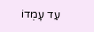עַד עָמְדוֹ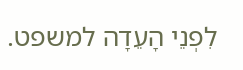לִפְנֵי הָעֵדָה למשפט.